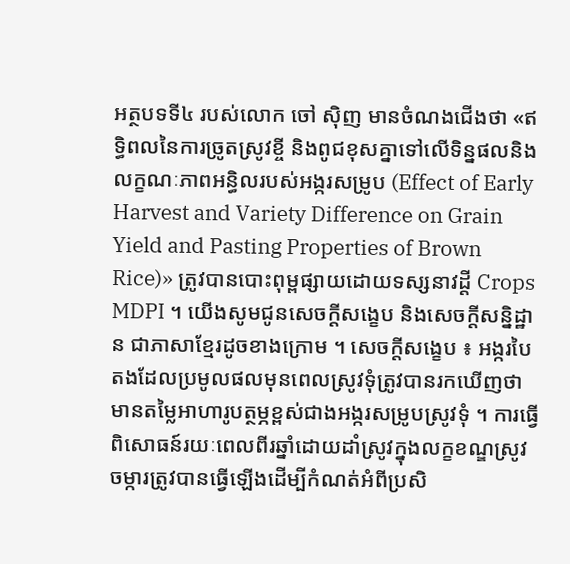អត្ថបទទី៤ របស់លោក ចៅ ស៊ិញ មានចំណងជើងថា «ឥទ្ធិពលនៃការច្រូតស្រូវខ្ចី និងពូជខុសគ្នាទៅលើទិន្នផលនិងលក្ខណៈភាពអន្ធិលរបស់អង្ករសម្រូប (Effect of Early Harvest and Variety Difference on Grain Yield and Pasting Properties of Brown Rice)» ត្រូវបានបោះពុម្ពផ្សាយដោយទស្សនាវដ្ដី Crops MDPI ។ យើងសូមជូនសេចក្ដីសង្ខេប និងសេចក្ដីសន្និដ្ឋាន ជាភាសាខ្មែរដូចខាងក្រោម ។ សេចក្ដីសង្ខេប ៖ អង្ករបៃតងដែលប្រមូលផលមុនពេលស្រូវទុំត្រូវបានរកឃើញថា មានតម្លៃអាហារូបត្ថម្ភខ្ពស់ជាងអង្ករសម្រូបស្រូវទុំ ។ ការធ្វើពិសោធន៍រយៈពេលពីរឆ្នាំដោយដាំស្រូវក្នុងលក្ខខណ្ឌស្រូវចម្ការត្រូវបានធ្វើឡើងដើម្បីកំណត់អំពីប្រសិ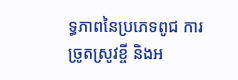ទ្ធភាពនៃប្រភេទពូជ ការច្រូតស្រូវខ្ចី និងអ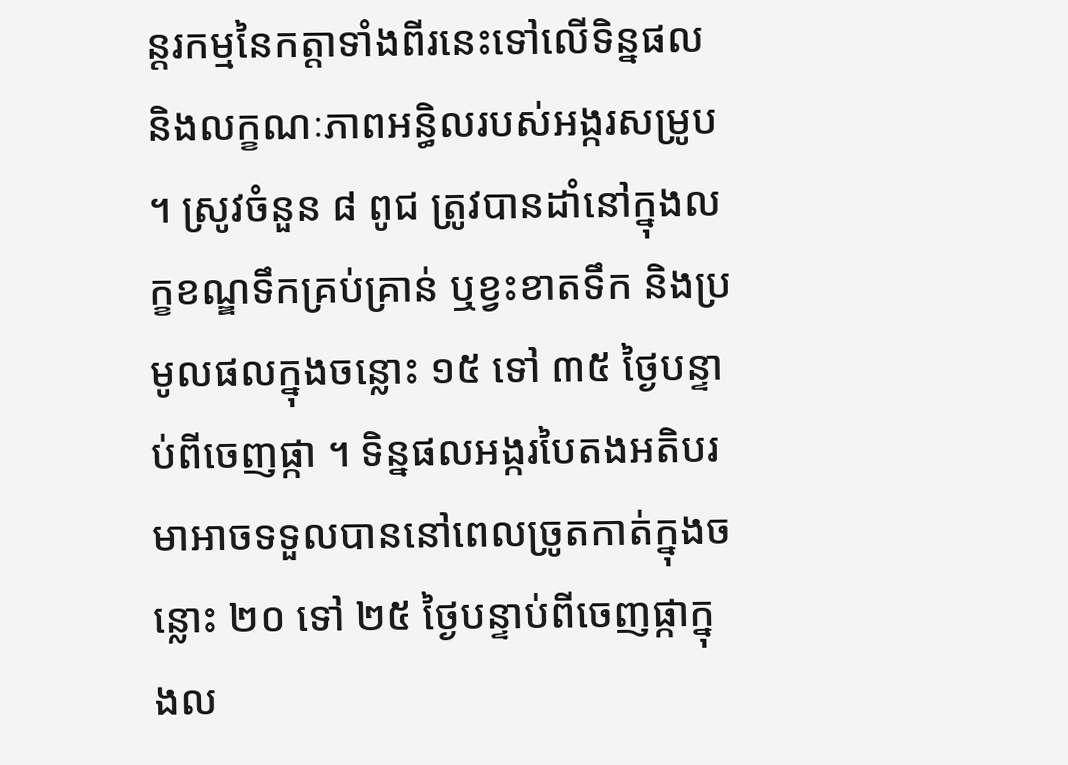ន្តរកម្មនៃកត្តាទាំងពីរនេះទៅលើទិន្នផល និងលក្ខណៈភាពអន្ធិលរបស់អង្ករសម្រូប ។ ស្រូវចំនួន ៨ ពូជ ត្រូវបានដាំនៅក្នុងលក្ខខណ្ឌទឹកគ្រប់គ្រាន់ ឬខ្វះខាតទឹក និងប្រមូលផលក្នុងចន្លោះ ១៥ ទៅ ៣៥ ថ្ងៃបន្ទាប់ពីចេញផ្កា ។ ទិន្នផលអង្ករបៃតងអតិបរមាអាចទទួលបាននៅពេលច្រូតកាត់ក្នុងចន្លោះ ២០ ទៅ ២៥ ថ្ងៃបន្ទាប់ពីចេញផ្កាក្នុងល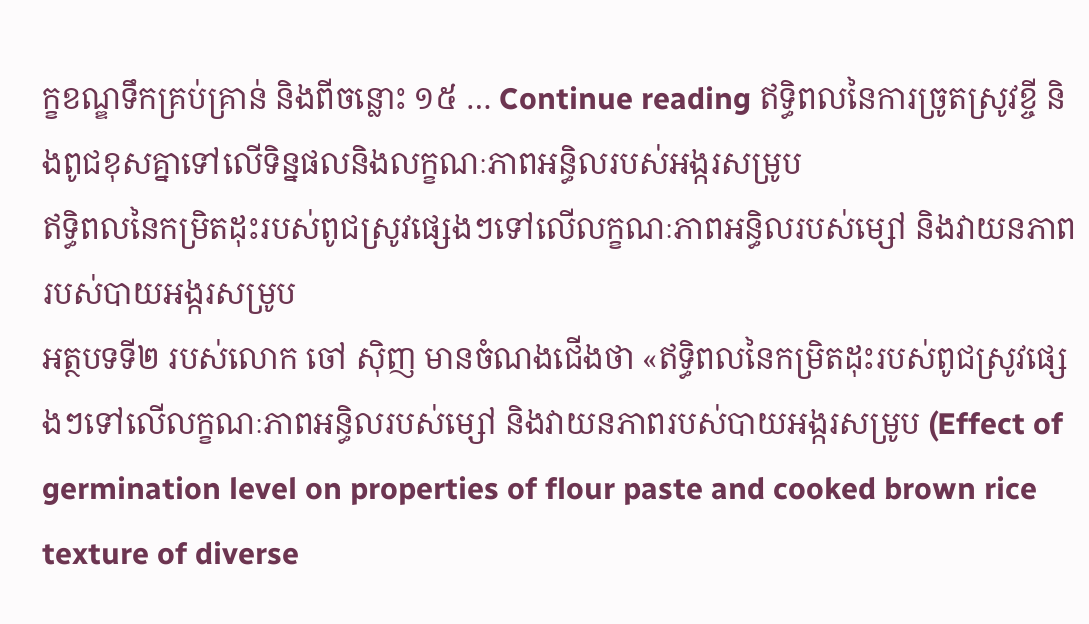ក្ខខណ្ឌទឹកគ្រប់គ្រាន់ និងពីចន្លោះ ១៥ … Continue reading ឥទ្ធិពលនៃការច្រូតស្រូវខ្ចី និងពូជខុសគ្នាទៅលើទិន្នផលនិងលក្ខណៈភាពអន្ធិលរបស់អង្ករសម្រូប
ឥទ្ធិពលនៃកម្រិតដុះរបស់ពូជស្រូវផ្សេងៗទៅលើលក្ខណៈភាពអន្ធិលរបស់ម្សៅ និងវាយនភាពរបស់បាយអង្ករសម្រូប
អត្ថបទទី២ របស់លោក ចៅ ស៊ិញ មានចំណងជើងថា «ឥទ្ធិពលនៃកម្រិតដុះរបស់ពូជស្រូវផ្សេងៗទៅលើលក្ខណៈភាពអន្ធិលរបស់ម្សៅ និងវាយនភាពរបស់បាយអង្ករសម្រូប (Effect of germination level on properties of flour paste and cooked brown rice texture of diverse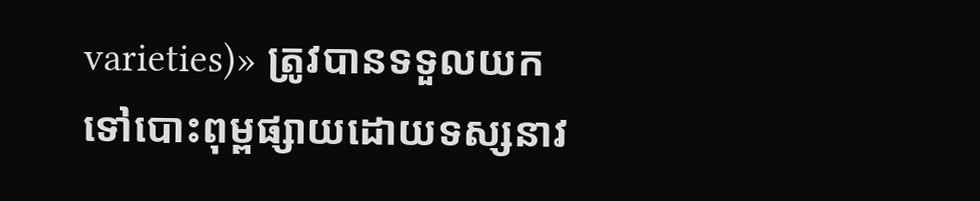varieties)» ត្រូវបានទទួលយកទៅបោះពុម្ពផ្សាយដោយទស្សនាវ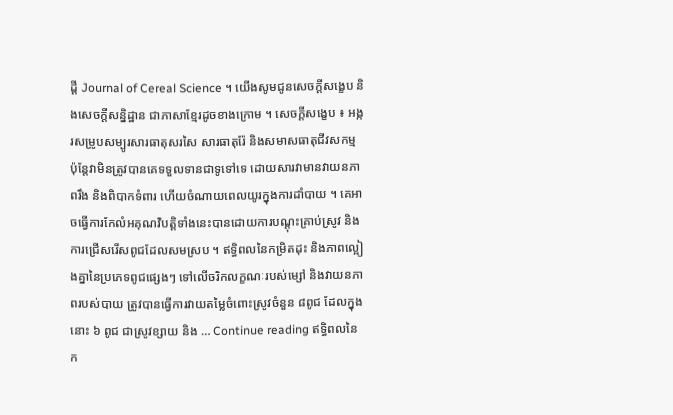ដ្ដី Journal of Cereal Science ។ យើងសូមជូនសេចក្ដីសង្ខេប និងសេចក្ដីសន្និដ្ឋាន ជាភាសាខ្មែរដូចខាងក្រោម ។ សេចក្ដីសង្ខេប ៖ អង្ករសម្រូបសម្បូរសារធាតុសរសៃ សារធាតុរ៉ែ និងសមាសធាតុជីវសកម្ម ប៉ុន្តែវាមិនត្រូវបានគេទទួលទានជាទូទៅទេ ដោយសារវាមានវាយនភាពរឹង និងពិបាកទំពារ ហើយចំណាយពេលយូរក្នុងការដាំបាយ ។ គេអាចធ្វើការកែលំអគុណវិបត្តិទាំងនេះបានដោយការបណ្ដុះគ្រាប់ស្រូវ និងការជ្រើសរើសពូជដែលសមស្រប ។ ឥទ្ធិពលនៃកម្រិតដុះ និងភាពល្អៀងគ្នានៃប្រភេទពូជផ្សេងៗ ទៅលើចរិកលក្ខណៈរបស់ម្សៅ និងវាយនភាពរបស់បាយ ត្រូវបានធ្វើការវាយតម្លៃចំពោះស្រូវចំនួន ៨ពូជ ដែលក្នុងនោះ ៦ ពូជ ជាស្រូវខ្សាយ និង … Continue reading ឥទ្ធិពលនៃក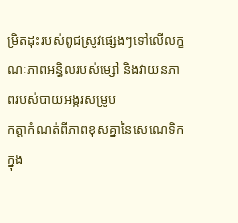ម្រិតដុះរបស់ពូជស្រូវផ្សេងៗទៅលើលក្ខណៈភាពអន្ធិលរបស់ម្សៅ និងវាយនភាពរបស់បាយអង្ករសម្រូប
កត្តាកំណត់ពីភាពខុសគ្នានៃសេណេទិកក្នុង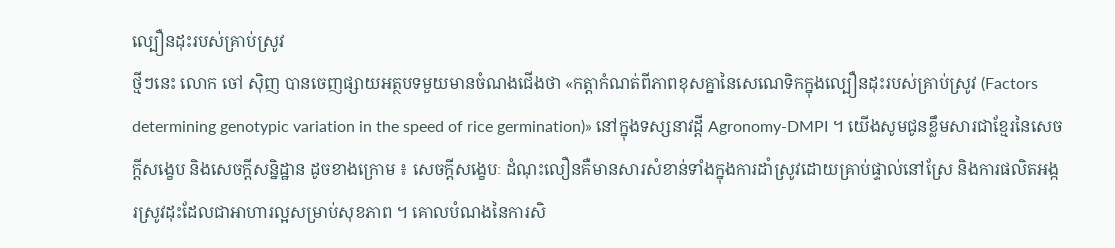ល្បឿនដុះរបស់គ្រាប់ស្រូវ
ថ្មីៗនេះ លោក ចៅ ស៊ិញ បានចេញផ្សាយអត្ថបទមួយមានចំណងជើងថា «កត្តាកំណត់ពីភាពខុសគ្នានៃសេណេទិកក្នុងល្បឿនដុះរបស់គ្រាប់ស្រូវ (Factors determining genotypic variation in the speed of rice germination)» នៅក្នុងទស្សនាវដ្ដី Agronomy-DMPI ។ យើងសូមជូនខ្លឹមសារជាខ្មែរនៃសេចក្ដីសង្ខេប និងសេចក្ដីសន្និដ្ឋាន ដូចខាងក្រោម ៖ សេចក្ដីសង្ខេបៈ ដំណុះលឿនគឺមានសារសំខាន់ទាំងក្នុងការដាំស្រូវដោយគ្រាប់ផ្ទាល់នៅស្រែ និងការផលិតអង្ករស្រូវដុះដែលជាអាហារល្អសម្រាប់សុខភាព ។ គោលបំណងនៃការសិ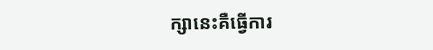ក្សានេះគឺធ្វើការ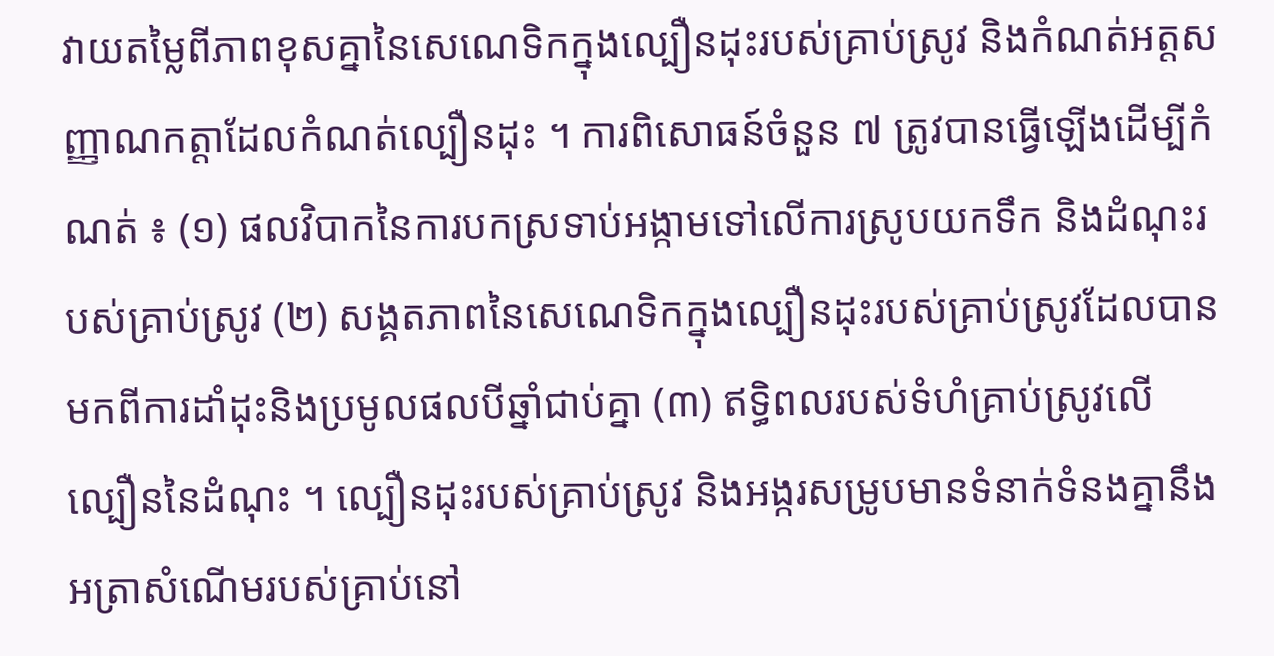វាយតម្លៃពីភាពខុសគ្នានៃសេណេទិកក្នុងល្បឿនដុះរបស់គ្រាប់ស្រូវ និងកំណត់អត្តសញ្ញាណកត្តាដែលកំណត់ល្បឿនដុះ ។ ការពិសោធន៍ចំនួន ៧ ត្រូវបានធ្វើឡើងដើម្បីកំណត់ ៖ (១) ផលវិបាកនៃការបកស្រទាប់អង្កាមទៅលើការស្រូបយកទឹក និងដំណុះរបស់គ្រាប់ស្រូវ (២) សង្គតភាពនៃសេណេទិកក្នុងល្បឿនដុះរបស់គ្រាប់ស្រូវដែលបានមកពីការដាំដុះនិងប្រមូលផលបីឆ្នាំជាប់គ្នា (៣) ឥទ្ធិពលរបស់ទំហំគ្រាប់ស្រូវលើល្បឿននៃដំណុះ ។ ល្បឿនដុះរបស់គ្រាប់ស្រូវ និងអង្ករសម្រូបមានទំនាក់ទំនងគ្នានឹងអត្រាសំណើមរបស់គ្រាប់នៅ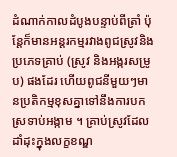ដំណាក់កាលដំបូងបន្ទាប់ពីត្រាំ ប៉ុន្តែក៏មានអន្តរកម្មរវាងពូជស្រូវនិងប្រភេទគ្រាប់ (ស្រូវ និងអង្ករសម្រូប) ផងដែរ ហើយពូជនីមួយៗមានប្រតិកម្មខុសគ្នាទៅនឹងការបកស្រទាប់អង្កាម ។ គ្រាប់ស្រូវដែលដាំដុះក្នុងលក្ខខណ្ឌ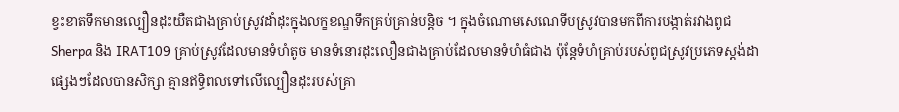ខ្វះខាតទឹកមានល្បឿនដុះយឺតជាងគ្រាប់ស្រូវដាំដុះក្នុងលក្ខខណ្ឌទឹកគ្រប់គ្រាន់បន្តិច ។ ក្នុងចំណោមសេណេទីបស្រូវបានមកពីការបង្កាត់រវាងពូជ Sherpa និង IRAT109 គ្រាប់ស្រូវដែលមានទំហំតូច មានទំនោរដុះលឿនជាងគ្រាប់ដែលមានទំហំធំជាង ប៉ុន្តែទំហំគ្រាប់របស់ពូជស្រូវប្រភេទស្ដង់ដាផ្សេងៗដែលបានសិក្សា គ្មានឥទ្ធិពលទៅលើល្បឿនដុះរបស់គ្រា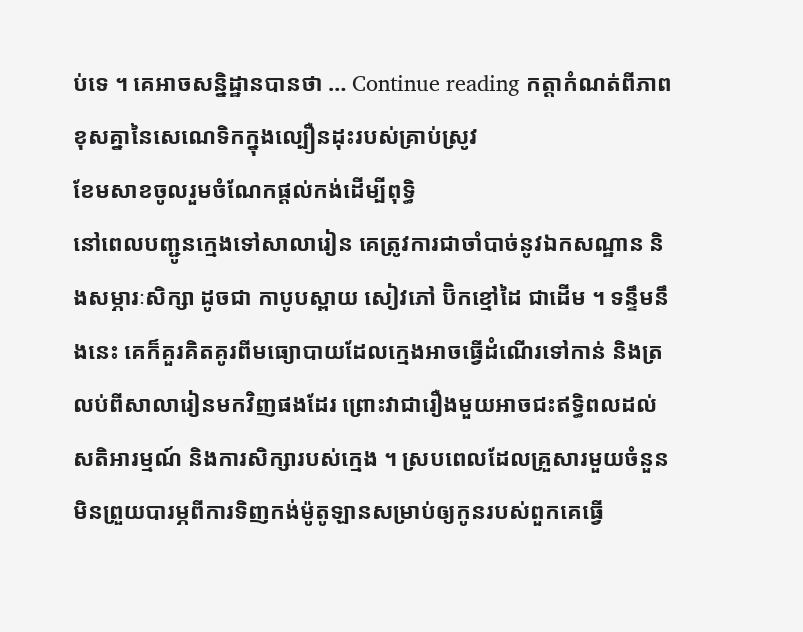ប់ទេ ។ គេអាចសន្និដ្ឋានបានថា … Continue reading កត្តាកំណត់ពីភាពខុសគ្នានៃសេណេទិកក្នុងល្បឿនដុះរបស់គ្រាប់ស្រូវ
ខែមសាខចូលរួមចំណែកផ្ដល់កង់ដើម្បីពុទ្ធិ
នៅពេលបញ្ជូនក្មេងទៅសាលារៀន គេត្រូវការជាចាំបាច់នូវឯកសណ្ឋាន និងសម្ភារៈសិក្សា ដូចជា កាបូបស្ពាយ សៀវភៅ ប៊ិកខ្មៅដៃ ជាដើម ។ ទន្ទឹមនឹងនេះ គេក៏គួរគិតគូរពីមធ្យោបាយដែលក្មេងអាចធ្វើដំណើរទៅកាន់ និងត្រលប់ពីសាលារៀនមកវិញផងដែរ ព្រោះវាជារឿងមួយអាចជះឥទ្ធិពលដល់សតិអារម្មណ៍ និងការសិក្សារបស់ក្មេង ។ ស្របពេលដែលគ្រួសារមួយចំនួនមិនព្រួយបារម្ភពីការទិញកង់ម៉ូតូឡានសម្រាប់ឲ្យកូនរបស់ពួកគេធ្វើ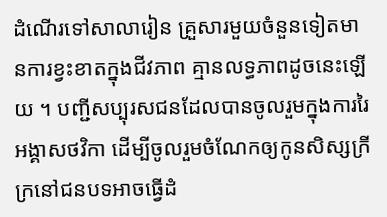ដំណើរទៅសាលារៀន គ្រួសារមួយចំនួនទៀតមានការខ្វះខាតក្នុងជីវភាព គ្មានលទ្ធភាពដូចនេះឡើយ ។ បញ្ជីសប្បុរសជនដែលបានចូលរួមក្នុងការរៃអង្គាសថវិកា ដើម្បីចូលរួមចំណែកឲ្យកូនសិស្សក្រីក្រនៅជនបទអាចធ្វើដំ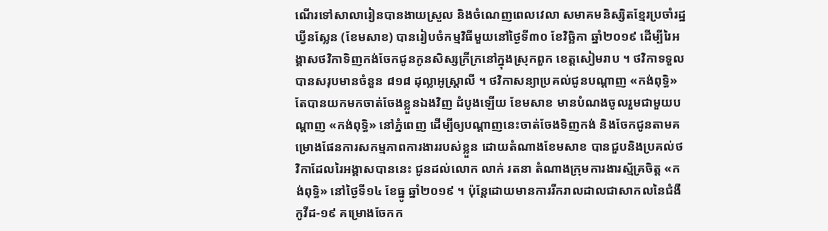ណើរទៅសាលារៀនបានងាយស្រួល និងចំណេញពេលវេលា សមាគមនិស្សិតខ្មែរប្រចាំរដ្ឋឃ្វីនស្លែន (ខែមសាខ) បានរៀបចំកម្មវិធីមួយនៅថ្ងៃទី៣០ ខែវិច្ឆិកា ឆ្នាំ២០១៩ ដើម្បីរៃអង្គាសថវិកាទិញកង់ចែកជូនកូនសិស្សក្រីក្រនៅក្នុងស្រុកពួក ខេត្តសៀមរាប ។ ថវិកាទទួលបានសរុបមានចំនួន ៨១៨ ដុល្លាអូស្ត្រាលី ។ ថវិកាសន្យាប្រគល់ជូនបណ្ដាញ «កង់ពុទ្ធិ» តែបានយកមកចាត់ចែងខ្លួនឯងវិញ ដំបូងឡើយ ខែមសាខ មានបំណងចូលរួមជាមួយបណ្ដាញ «កង់ពុទ្ធិ» នៅភ្នំពេញ ដើម្បីឲ្យបណ្ដាញនេះចាត់ចែងទិញកង់ និងចែកជូនតាមគម្រោងផែនការសកម្មភាពការងាររបស់ខ្លួន ដោយតំណាងខែមសាខ បានជួបនិងប្រគល់ថវិកាដែលរៃអង្គាសបាននេះ ជូនដល់លោក លាក់ រតនា តំណាងក្រុមការងារស្ម័គ្រចិត្ត «កង់ពុទ្ធិ» នៅថ្ងៃទី១៤ ខែធ្នូ ឆ្នាំ២០១៩ ។ ប៉ុន្តែដោយមានការរីករាលដាលជាសាកលនៃជំងឺកូវីដ‑១៩ គម្រោងចែកក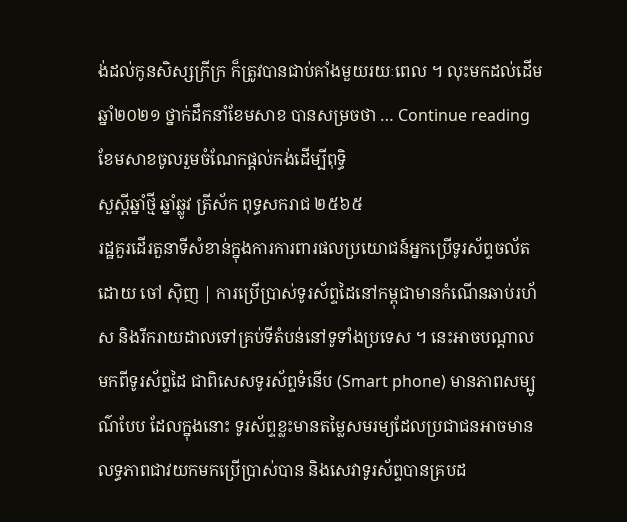ង់ដល់កូនសិស្សក្រីក្រ ក៏ត្រូវបានជាប់គាំងមួយរយៈពេល ។ លុះមកដល់ដើមឆ្នាំ២០២១ ថ្នាក់ដឹកនាំខែមសាខ បានសម្រចថា … Continue reading ខែមសាខចូលរួមចំណែកផ្ដល់កង់ដើម្បីពុទ្ធិ
សួស្ដីឆ្នាំថ្មី ឆ្នាំឆ្លូវ ត្រីស័ក ពុទ្ធសករាជ ២៥៦៥
រដ្ឋគួរដើរតួនាទីសំខាន់ក្នុងការការពារផលប្រយោជន៍អ្នកប្រើទូរស័ព្ទចល័ត
ដោយ ចៅ ស៊ិញ | ការប្រើប្រាស់ទូរស័ព្ទដៃនៅកម្ពុជាមានកំណើនឆាប់រហ័ស និងរីករាយដាលទៅគ្រប់ទីតំបន់នៅទូទាំងប្រទេស ។ នេះអាចបណ្ដាលមកពីទូរស័ព្ទដៃ ជាពិសេសទូរស័ព្ទទំនើប (Smart phone) មានភាពសម្បូណ៌បែប ដែលក្នុងនោះ ទូរស័ព្ទខ្លះមានតម្លៃសមរម្យដែលប្រជាជនអាចមានលទ្ធភាពជាវយកមកប្រើប្រាស់បាន និងសេវាទូរស័ព្ទបានគ្របដ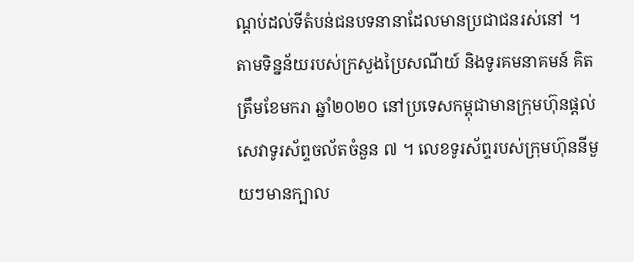ណ្ដប់ដល់ទីតំបន់ជនបទនានាដែលមានប្រជាជនរស់នៅ ។ តាមទិន្នន័យរបស់ក្រសួងប្រៃសណីយ៍ និងទូរគមនាគមន៍ គិតត្រឹមខែមករា ឆ្នាំ២០២០ នៅប្រទេសកម្ពុជាមានក្រុមហ៊ុនផ្ដល់សេវាទូរស័ព្ទចល័តចំនួន ៧ ។ លេខទូរស័ព្ទរបស់ក្រុមហ៊ុននីមួយៗមានក្បាល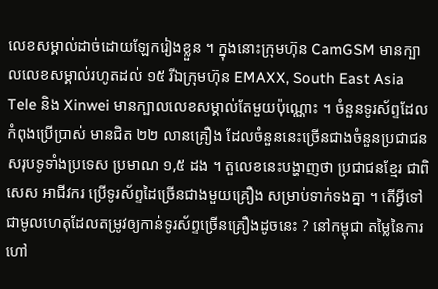លេខសម្គាល់ដាច់ដោយឡែករៀងខ្លួន ។ ក្នុងនោះក្រុមហ៊ុន CamGSM មានក្បាលលេខសម្គាល់រហូតដល់ ១៥ រីឯក្រុមហ៊ុន EMAXX, South East Asia Tele និង Xinwei មានក្បាលលេខសម្គាល់តែមួយប៉ុណ្ណោះ ។ ចំនួនទូរស័ព្ទដែលកំពុងប្រើប្រាស់ មានជិត ២២ លានគ្រឿង ដែលចំនួននេះច្រើនជាងចំនួនប្រជាជនសរុបទូទាំងប្រទេស ប្រមាណ ១,៥ ដង ។ តួលេខនេះបង្ហាញថា ប្រជាជនខ្មែរ ជាពិសេស អាជីវករ ប្រើទូរស័ព្ទដៃច្រើនជាងមួយគ្រឿង សម្រាប់ទាក់ទងគ្នា ។ តើអ្វីទៅជាមូលហេតុដែលតម្រូវឲ្យកាន់ទូរស័ព្ទច្រើនគ្រឿងដូចនេះ ? នៅកម្ពុជា តម្លៃនៃការហៅ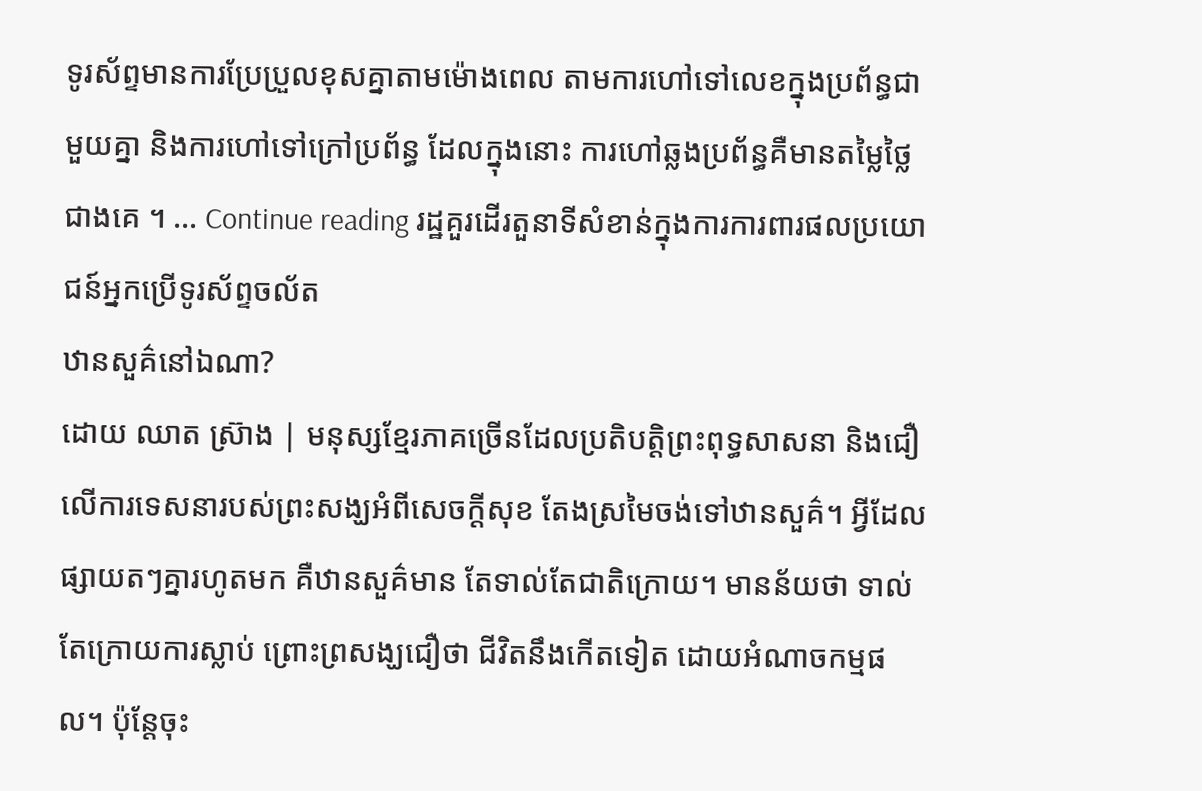ទូរស័ព្ទមានការប្រែប្រួលខុសគ្នាតាមម៉ោងពេល តាមការហៅទៅលេខក្នុងប្រព័ន្ធជាមួយគ្នា និងការហៅទៅក្រៅប្រព័ន្ធ ដែលក្នុងនោះ ការហៅឆ្លងប្រព័ន្ធគឺមានតម្លៃថ្លៃជាងគេ ។ … Continue reading រដ្ឋគួរដើរតួនាទីសំខាន់ក្នុងការការពារផលប្រយោជន៍អ្នកប្រើទូរស័ព្ទចល័ត
ឋានសួគ៌នៅឯណា?
ដោយ ឈាត ស្រ៊ាង | មនុស្សខ្មែរភាគច្រើនដែលប្រតិបត្តិព្រះពុទ្ធសាសនា និងជឿលើការទេសនារបស់ព្រះសង្ឃអំពីសេចក្តីសុខ តែងស្រមៃចង់ទៅឋានសួគ៌។ អ្វីដែលផ្សាយតៗគ្នារហូតមក គឺឋានសួគ៌មាន តែទាល់តែជាតិក្រោយ។ មានន័យថា ទាល់តែក្រោយការស្លាប់ ព្រោះព្រសង្ឃជឿថា ជីវិតនឹងកើតទៀត ដោយអំណាចកម្មផល។ ប៉ុន្តែចុះ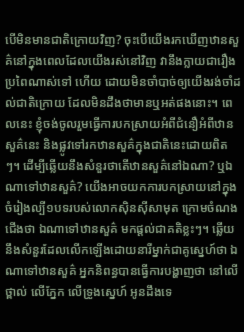បើមិនមានជាតិក្រោយវិញ? ចុះបើយើងរកឃើញឋានសួគ៌នៅក្នុងពេលដែលយើងរស់នៅវិញ វានឹងក្លាយជារឿងប្រពៃណាស់ទៅ ហើយ ដោយមិនចាំបាច់ឲ្យយើងរង់ចាំដល់ជាតិក្រោយ ដែលមិនដឹងថាមានឬអត់ផងនោះ។ ពេលនេះ ខ្ញុំចង់ចូលរួមធ្វើការបកស្រាយអំពីជំនឿអំពីឋានសួគ៌នេះ និងផ្លូវទៅរកឋានសួគ៌ក្នុងជាតិនេះដោយពិតៗ។ ដើម្បីឆ្លើយនឹងសំនួរថាតើឋានសួគ៌នៅឯណា? ឬឯណាទៅឋានសួគ៌? យើងអាចយកការបកស្រាយនៅក្នុងចំរៀងល្បី១បទរបស់លោកស៊ិនស៊ីសាមុត ក្រោមចំណងជើងថា ឯណាទៅឋានសួគ៌ មកផ្តល់ជាគតិខ្លះៗ។ ឆ្លើយនឹងសំនួរដែលលើកឡើងដោយនារីម្នាក់ជាគូស្នេហ៍ថា ឯណាទៅឋានសួគ៌ អ្នកនិពន្ធបានធ្វើការបង្ហាញថា នៅលើថ្ពាល់ លើភ្នែក លើទ្រូងស្នេហ៍ អូនដឹងទេ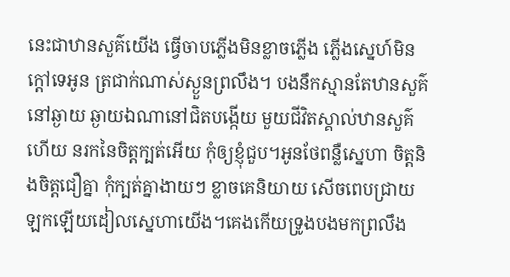នេះជាឋានសួគ៌យើង ធ្វើចាបភ្លើងមិនខ្លាចភ្លើង ភ្លើងស្នេហ៍មិនក្តៅទេអូន ត្រជាក់ណាស់ស្ងួនព្រលឹង។ បងនឹកស្មានតែឋានសួគ៌នៅឆ្ងាយ ឆ្ងាយឯណានៅជិតបង្កើយ មួយជីវិតស្គាល់ឋានសួគ៌ហើយ នរកនៃចិត្តក្បត់អើយ កុំឲ្យខ្ញុំជួប។អូនថែពន្លឺស្នេហា ចិត្តនិងចិត្តជឿគ្នា កុំក្បត់គ្នាងាយៗ ខ្លាចគេនិយាយ សើចពេបជ្រាយ ឡកឡើយដៀលស្នេហាយើង។គេងកើយទ្រូងបងមកព្រលឹង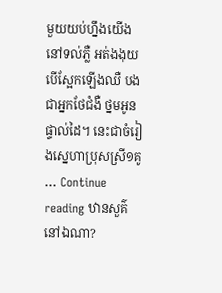មួយយប់ហ្នឹងយើងនៅទល់ភ្លឺ អត់ងងុយបើស្អែកឡើងឈឺ បងជាអ្នកថែជំងឺ ថ្នមអូនផ្ទាល់ដៃ។ នេះជាចំរៀងស្នេហាប្រុសស្រី១គូ … Continue reading ឋានសួគ៌នៅឯណា?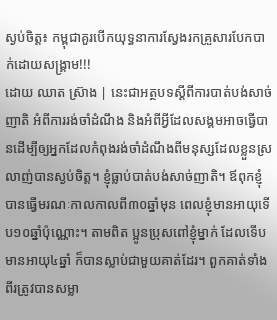ស្ងប់ចិត្ត៖ កម្ពុជាគួរបើកយុទ្ធនាការស្វែងរកគ្រួសារបែកបាក់ដោយសង្គ្រាម!!!
ដោយ ឈាត ស្រ៊ាង | នេះជាអត្ថបទស្ដីពីការបាត់បង់សាច់ញាតិ អំពីការរង់ចាំដំណឹង និងអំពីអ្វីដែលសង្គមអាចធ្វើបានដើម្បីឲ្យអ្នកដែលកំពុងរង់ចាំដំណឹងពីមនុស្សដែលខ្លួនស្រលាញ់បានស្ងប់ចិត្ត។ ខ្ញុំធ្លាប់បាត់បង់សាច់ញាតិ។ ឪពុកខ្ញុំបានធ្វើមរណៈកាលកាលពី៣០ឆ្នាំមុន ពេលខ្ញុំមានអាយុទើប១០ឆ្នាំប៉ុណ្ណោះ។ តាមពិត ប្អូនប្រុសពៅខ្ញុំម្នាក់ ដែលទើបមានអាយុ៤ឆ្នាំ ក៏បានស្លាប់ជាមួយគាត់ដែរ។ ពួកគាត់ទាំងពីរត្រូវបានសម្លា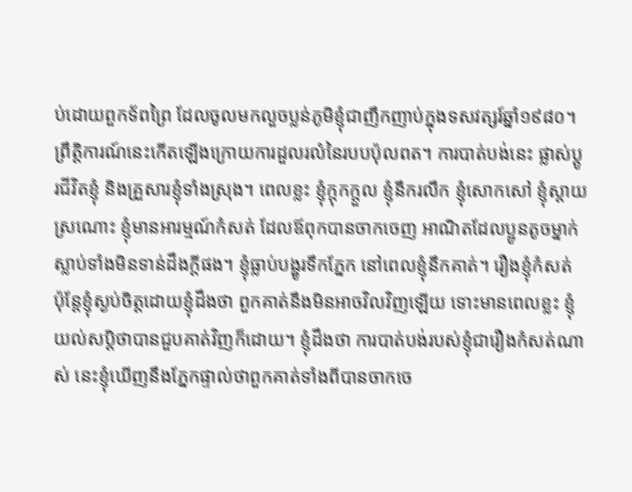ប់ដោយពួកទ័ពព្រៃ ដែលចូលមកលួចប្លន់ភូមិខ្ញុំជាញឹកញាប់ក្នុងទសវត្សរ៍ឆ្នាំ១៩៨០។ ព្រឹត្តិការណ៍នេះកើតឡើងក្រោយការដួលរលំនៃរបបប៉ុលពត។ ការបាត់បង់នេះ ផ្លាស់ប្តូរជីវិតខ្ញុំ និងគ្រួសារខ្ញុំទាំងស្រុង។ ពេលខ្លះ ខ្ញុំក្តុកក្តួល ខ្ញុំនឹករលឹក ខ្ញុំសោកសៅ ខ្ញុំស្តាយស្រណោះ ខ្ញុំមានអារម្មណ៍កំសត់ ដែលឪពុកបានចាកចេញ អាណិតដែលប្អូនតូចម្នាក់ស្លាប់ទាំងមិនទាន់ដឹងក្តីផង។ ខ្ញុំធ្លាប់បង្ហូរទឹកភ្នែក នៅពេលខ្ញុំនឹកគាត់។ រឿងខ្ញុំកំសត់ ប៉ុន្តែខ្ញុំស្ងប់ចិត្តដោយខ្ញុំដឹងថា ពួកគាត់នឹងមិនអាចវិលវិញឡើយ ទោះមានពេលខ្លះ ខ្ញុំយល់សប្តិថាបានជួបគាត់វិញក៏ដោយ។ ខ្ញុំដឹងថា ការបាត់បង់របស់ខ្ញុំជារឿងកំសត់ណាស់ នេះខ្ញុំឃើញនឹងភ្នែកផ្ទាល់ថាពួកគាត់ទាំងពីបានចាកចេ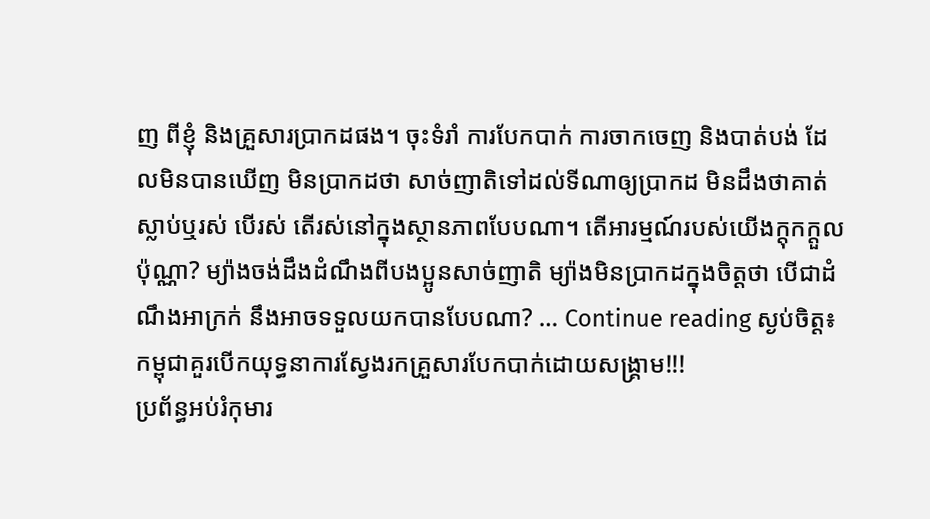ញ ពីខ្ញុំ និងគ្រួសារប្រាកដផង។ ចុះទំរាំ ការបែកបាក់ ការចាកចេញ និងបាត់បង់ ដែលមិនបានឃើញ មិនប្រាកដថា សាច់ញាតិទៅដល់ទីណាឲ្យប្រាកដ មិនដឹងថាគាត់ស្លាប់ឬរស់ បើរស់ តើរស់នៅក្នុងស្ថានភាពបែបណា។ តើអារម្មណ៍របស់យើងក្តុកក្តួលប៉ុណ្ណា? ម្យ៉ាងចង់ដឹងដំណឹងពីបងប្អូនសាច់ញាតិ ម្យ៉ាងមិនប្រាកដក្នុងចិត្តថា បើជាដំណឹងអាក្រក់ នឹងអាចទទួលយកបានបែបណា? … Continue reading ស្ងប់ចិត្ត៖ កម្ពុជាគួរបើកយុទ្ធនាការស្វែងរកគ្រួសារបែកបាក់ដោយសង្គ្រាម!!!
ប្រព័ន្ធអប់រំកុមារ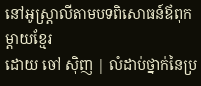នៅអូស្ត្រាលីតាមបទពិសោធន៍ឪពុកម្ដាយខ្មែរ
ដោយ ចៅ ស៊ិញ | លំដាប់ថ្នាក់នៃប្រ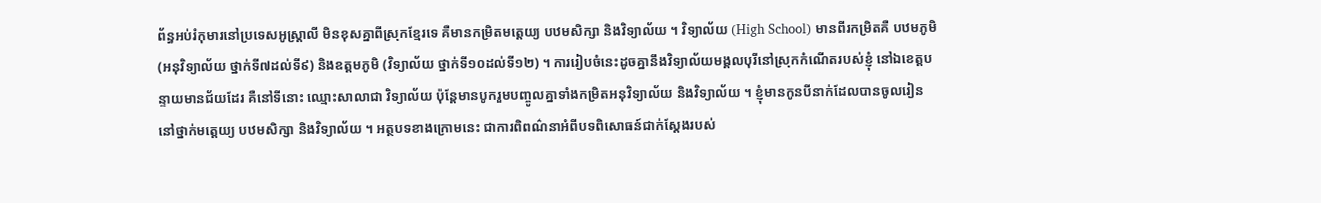ព័ន្ធអប់រំកុមារនៅប្រទេសអូស្ដ្រាលី មិនខុសគ្នាពីស្រុកខ្មែរទេ គឺមានកម្រិតមត្ដេយ្យ បឋមសិក្សា និងវិទ្យាល័យ ។ វិទ្យាល័យ (High School) មានពីរកម្រិតគឺ បឋមភូមិ (អនុវិទ្យាល័យ ថ្នាក់ទី៧ដល់ទី៩) និងឧត្ដមភូមិ (វិទ្យាល័យ ថ្នាក់ទី១០ដល់ទី១២) ។ ការរៀបចំនេះដូចគ្នានឹងវិទ្យាល័យមង្គលបុរីនៅស្រុកកំណើតរបស់ខ្ញុំ នៅឯខេត្តបន្ទាយមានជ័យដែរ គឺនៅទីនោះ ឈ្មោះសាលាជា វិទ្យាល័យ ប៉ុន្តែមានបូករួមបញ្ចូលគ្នាទាំងកម្រិតអនុវិទ្យាល័យ និងវិទ្យាល័យ ។ ខ្ញុំមានកូនបីនាក់ដែលបានចូលរៀននៅថ្នាក់មត្តេយ្យ បឋមសិក្សា និងវិទ្យាល័យ ។ អត្ថបទខាងក្រោមនេះ ជាការពិពណ៌នាអំពីបទពិសោធន៍ជាក់ស្ដែងរបស់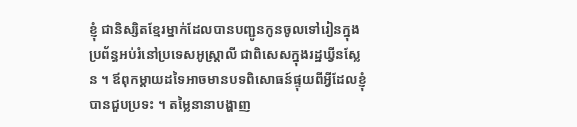ខ្ញុំ ជានិស្សិតខ្មែរម្នាក់ដែលបានបញ្ជូនកូនចូលទៅរៀនក្នុងប្រព័ន្ធអប់រំនៅប្រទេសអូស្ដ្រាលី ជាពិសេសក្នុងរដ្ឋឃ្វីនស្លែន ។ ឪពុកម្ដាយដទៃអាចមានបទពិសោធន៍ផ្ទុយពីអ្វីដែលខ្ញុំបានជួបប្រទះ ។ តម្លៃនានាបង្ហាញ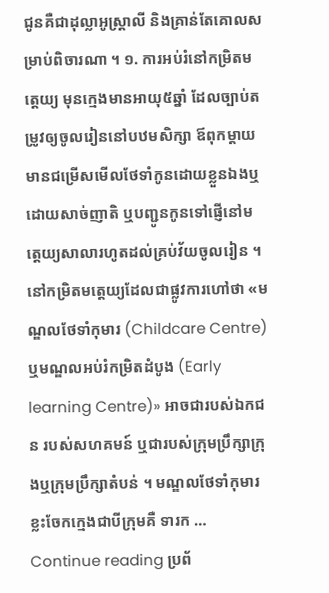ជូនគឺជាដុល្លាអូស្ត្រាលី និងគ្រាន់តែគោលសម្រាប់ពិចារណា ។ ១. ការអប់រំនៅកម្រិតមត្តេយ្យ មុនក្មេងមានអាយុ៥ឆ្នាំ ដែលច្បាប់តម្រូវឲ្យចូលរៀននៅបឋមសិក្សា ឪពុកម្ដាយមានជម្រើសមើលថែទាំកូនដោយខ្លួនឯងឬដោយសាច់ញាតិ ឬបញ្ជូនកូនទៅផ្ញើនៅមត្តេយ្យសាលារហូតដល់គ្រប់វ័យចូលរៀន ។ នៅកម្រិតមត្តេយ្យដែលជាផ្លូវការហៅថា «មណ្ឌលថែទាំកុមារ (Childcare Centre) ឬមណ្ឌលអប់រំកម្រិតដំបូង (Early learning Centre)» អាចជារបស់ឯកជន របស់សហគមន៍ ឬជារបស់ក្រុមប្រឹក្សាក្រុងឬក្រុមប្រឹក្សាតំបន់ ។ មណ្ឌលថែទាំកុមារខ្លះចែកក្មេងជាបីក្រុមគឺ ទារក … Continue reading ប្រព័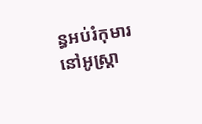ន្ធអប់រំកុមារនៅអូស្ត្រា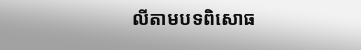លីតាមបទពិសោធ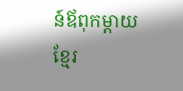ន៍ឪពុកម្ដាយខ្មែរ